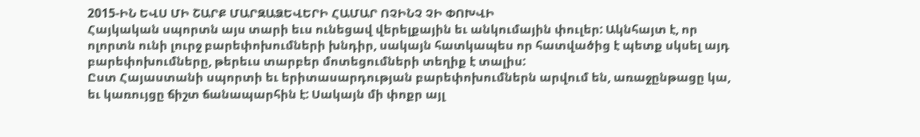2015-ԻՆ ԵՎՍ ՄԻ ՇԱՐՔ ՄԱՐԶԱՁԵՎԵՐԻ ՀԱՄԱՐ ՈՉԻՆՉ ՉԻ ՓՈԽՎԻ
Հայկական սպորտն այս տարի եւս ունեցավ վերելքային եւ անկումային փուլեր: Ակնհայտ է, որ ոլորտն ունի լուրջ բարեփոխումների խնդիր, սակայն հատկապես որ հատվածից է պետք սկսել այդ բարեփոխումները, թերեւս տարբեր մոտեցումների տեղիք է տալիս:
Ըստ Հայաստանի սպորտի եւ երիտասարդության բարեփոխումներն արվում են, առաջընթացը կա, եւ կառույցը ճիշտ ճանապարհին է: Սակայն մի փոքր այլ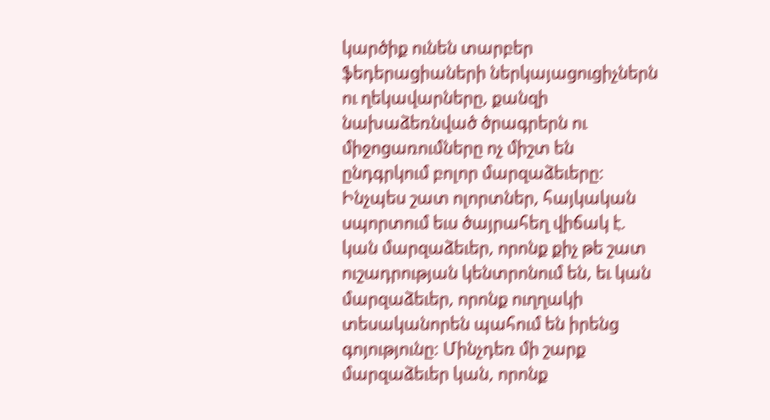կարծիք ունեն տարբեր ֆեդերացիաների ներկայացուցիչներն ու ղեկավարները, քանզի նախաձեռնված ծրագրերն ու միջոցառումները ոչ միշտ են ընդգրկում բոլոր մարզաձեւերը: Ինչպես շատ ոլորտներ, հայկական սպորտում եւս ծայրահեղ վիճակ է. կան մարզաձեւեր, որոնք քիչ թե շատ ուշադրության կենտրոնում են, եւ կան մարզաձեւեր, որոնք ուղղակի տեսականորեն պահում են իրենց գոյությունը: Մինչդեռ մի շարք մարզաձեւեր կան, որոնք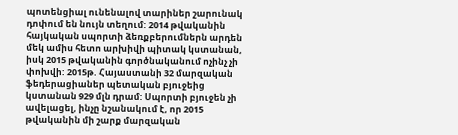պոտենցիալ ունենալով տարիներ շարունակ դոփում են նույն տեղում: 2014 թվականին հայկական սպորտի ձեռքբերումներն արդեն մեկ ամիս հետո արխիվի պիտակ կստանան, իսկ 2015 թվականին գործնականում ոչինչ չի փոխվի: 2015թ. Հայաստանի 32 մարզական ֆեդերացիաներ պետական բյուջեից կստանան 929 մլն դրամ: Սպորտի բյուջեն չի ավելացել, ինչը նշանակում է, որ 2015 թվականին մի շարք մարզական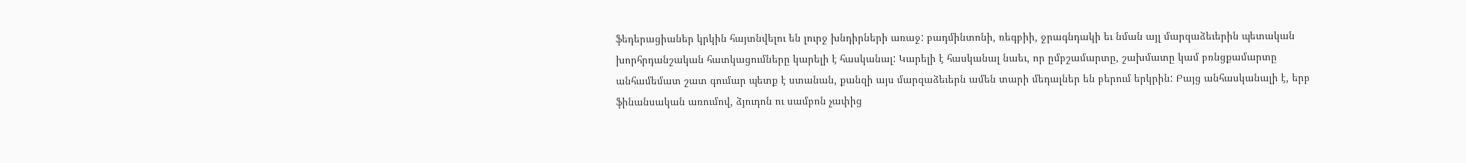ֆեդերացիաներ կրկին հայտնվելու են լուրջ խնդիրների առաջ: բադմինտոնի, ռեգբիի, ջրագնդակի եւ նման այլ մարզաձեւերին պետական խորհրդանշական հատկացումները կարելի է հասկանալ: Կարելի է հասկանալ նաեւ, որ ըմբշամարտը, շախմատը կամ բռնցքամարտը անհամեմատ շատ գումար պետք է ստանան, քանզի այս մարզաձեւերն ամեն տարի մեդալներ են բերում երկրին: Բայց անհասկանալի է, երբ ֆինանսական առումով, ձյուդոն ու սամբոն չափից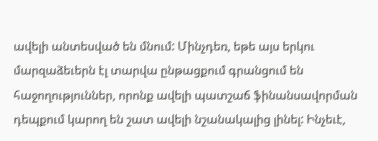ավելի անտեսված են մնում: Մինչդեռ, եթե այս երկու մարզաձեւերն էլ տարվա ընթացքում գրանցում են հաջողություններ, որոնք ավելի պատշաճ ֆինանսավորման դեպքում կարող են շատ ավելի նշանակալից լինել: Ինչեւէ,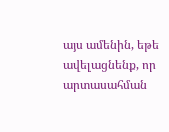այս ամենին, եթե ավելացնենք, որ արտասահման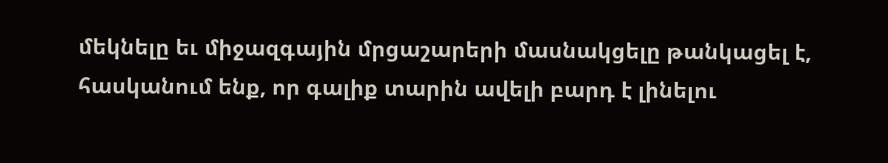մեկնելը եւ միջազգային մրցաշարերի մասնակցելը թանկացել է, հասկանում ենք, որ գալիք տարին ավելի բարդ է լինելու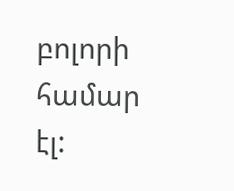բոլորի համար էլ: